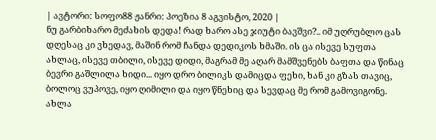| ავტორი: სოფო88 ჟანრი: პოეზია 8 აგვისტო, 2020 |
ნუ გარბიხარო მეძახის დედა! რად ხარო ასე ჯიუტი ბავშვი?.. იმ უღრუბლო ცას დღესაც კი ვხედავ, მაშინ რომ ჩანდა დედიკოს ხმაში. ის ცა ისევე სუფთა ახლაც, ისევე თბილი, ისევე დიდი, მაგრამ მე აღარ მამშვენებს ბაფთა და წინაც ბევრი გაშლილა ხიდი... იყო დრო ბილიკს დამიცდა ფეხი, ხან კი გზას თავიც, ბოლოც ვუპოვე, იყო ღიმილი და იყო წნეხიც და სევდაც მე რომ გამოვიგონე. ახლა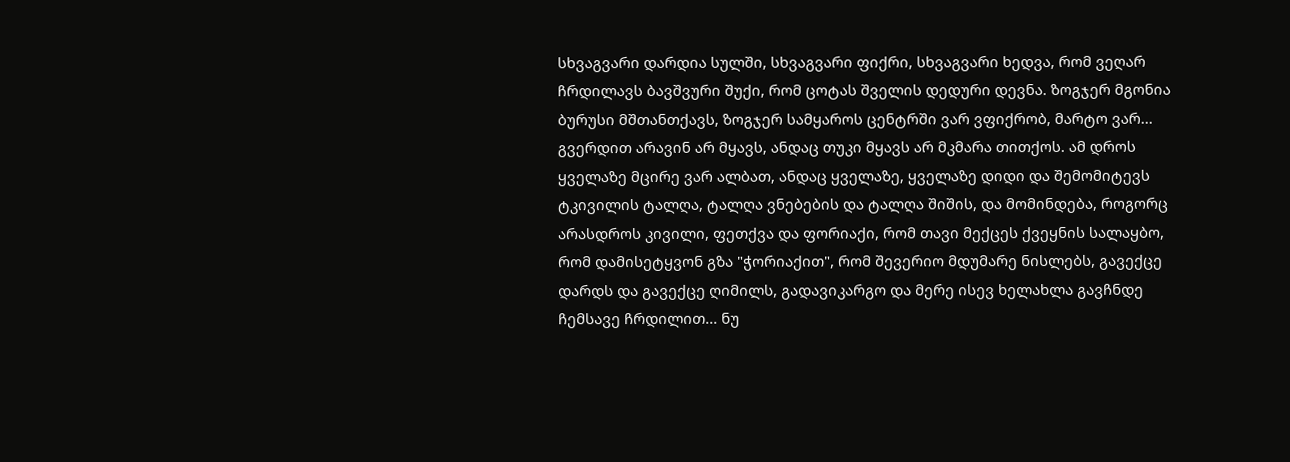სხვაგვარი დარდია სულში, სხვაგვარი ფიქრი, სხვაგვარი ხედვა, რომ ვეღარ ჩრდილავს ბავშვური შუქი, რომ ცოტას შველის დედური დევნა. ზოგჯერ მგონია ბურუსი მშთანთქავს, ზოგჯერ სამყაროს ცენტრში ვარ ვფიქრობ, მარტო ვარ... გვერდით არავინ არ მყავს, ანდაც თუკი მყავს არ მკმარა თითქოს. ამ დროს ყველაზე მცირე ვარ ალბათ, ანდაც ყველაზე, ყველაზე დიდი და შემომიტევს ტკივილის ტალღა, ტალღა ვნებების და ტალღა შიშის, და მომინდება, როგორც არასდროს კივილი, ფეთქვა და ფორიაქი, რომ თავი მექცეს ქვეყნის სალაყბო, რომ დამისეტყვონ გზა "ჭორიაქით", რომ შევერიო მდუმარე ნისლებს, გავექცე დარდს და გავექცე ღიმილს, გადავიკარგო და მერე ისევ ხელახლა გავჩნდე ჩემსავე ჩრდილით... ნუ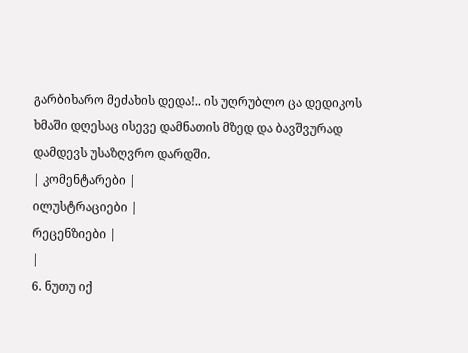გარბიხარო მეძახის დედა!.. ის უღრუბლო ცა დედიკოს ხმაში დღესაც ისევე დამნათის მზედ და ბავშვურად დამდევს უსაზღვრო დარდში.
| კომენტარები |
ილუსტრაციები |
რეცენზიები |
|
6. ნუთუ იქ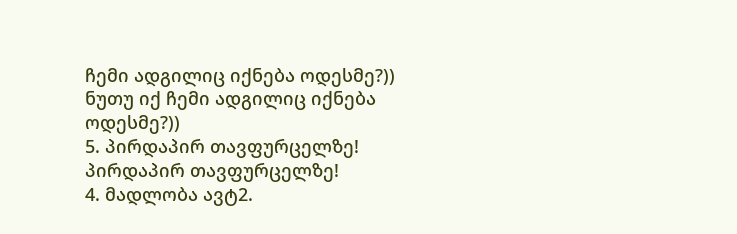ჩემი ადგილიც იქნება ოდესმე?)) ნუთუ იქ ჩემი ადგილიც იქნება ოდესმე?))
5. პირდაპირ თავფურცელზე! პირდაპირ თავფურცელზე!
4. მადლობა ავტ2.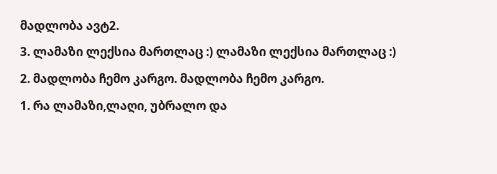მადლობა ავტ2.
3. ლამაზი ლექსია მართლაც :) ლამაზი ლექსია მართლაც :)
2. მადლობა ჩემო კარგო. მადლობა ჩემო კარგო.
1. რა ლამაზი,ლაღი, უბრალო და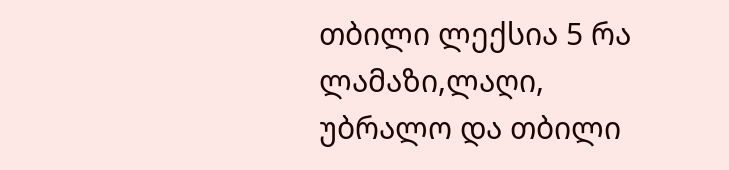თბილი ლექსია 5 რა ლამაზი,ლაღი, უბრალო და თბილი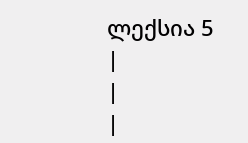ლექსია 5
|
|
|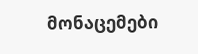მონაცემები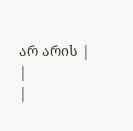არ არის |
|
|